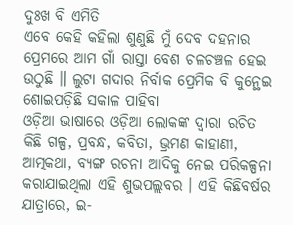ଦୁଃଖ ବି ଏମିତି
ଏବେ କେହି କହିଲା ଶୁଣୁଛି ମୁଁ ଦେବ ଦହନାର ପ୍ରେମରେ ଆମ ଗାଁ ରାସ୍ତା ବେଶ ଚଳଚଞ୍ଚଳ ହେଇ ଉଠୁଛି ॥ ଲୁଟା ଗଦାର ନିର୍ବାକ ପ୍ରେମିକ ବି କୁନ୍ଥେଇ ଶୋଇପଡ଼ିଛି ସକାଳ ପାହିବା
ଓଡ଼ିଆ ଭାଷାରେ ଓଡ଼ିଆ ଲୋକଙ୍କ ଦ୍ୱାରା ରଚିତ କିଛି ଗଳ୍ପ, ପ୍ରବନ୍ଧ, କବିତା, ଭ୍ରମଣ କାହାଣୀ, ଆତ୍ମକଥା, ବ୍ୟଙ୍ଗ ରଚନା ଆଦିକୁ ନେଇ ପରିକଳ୍ପନା କରାଯାଇଥିଲା ଏହି ଶୁଭପଲ୍ଲବର । ଏହି କିଛିବର୍ଷର ଯାତ୍ରାରେ, ଇ-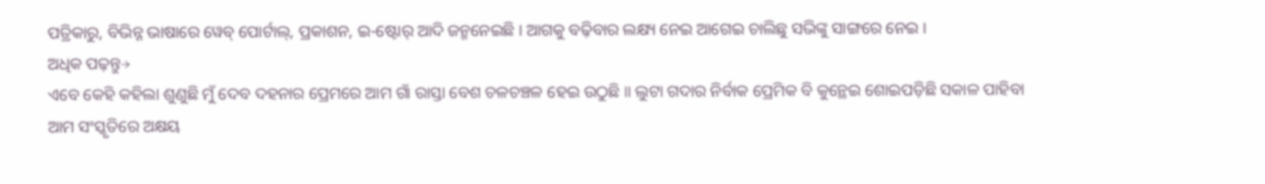ପତ୍ରିକାରୁ, ବିଭିନ୍ନ ଭାଷାରେ ୱେବ୍ ପୋର୍ଟାଲ୍, ପ୍ରକାଶନ, ଇ-ଷ୍ଟୋର୍ ଆଦି ଜନ୍ମନେଇଛି । ଆଗକୁ ବଢ଼ିବାର ଲକ୍ଷ୍ୟ ନେଇ ଆଗେଇ ଚାଲିଛୁ ସଭିଙ୍କୁ ସାଙ୍ଗରେ ନେଇ ।
ଅଧିକ ପଢ଼ନ୍ତୁ→
ଏବେ କେହି କହିଲା ଶୁଣୁଛି ମୁଁ ଦେବ ଦହନାର ପ୍ରେମରେ ଆମ ଗାଁ ରାସ୍ତା ବେଶ ଚଳଚଞ୍ଚଳ ହେଇ ଉଠୁଛି ॥ ଲୁଟା ଗଦାର ନିର୍ବାକ ପ୍ରେମିକ ବି କୁନ୍ଥେଇ ଶୋଇପଡ଼ିଛି ସକାଳ ପାହିବା
ଆମ ସଂସ୍କୃତିରେ ଅକ୍ଷୟ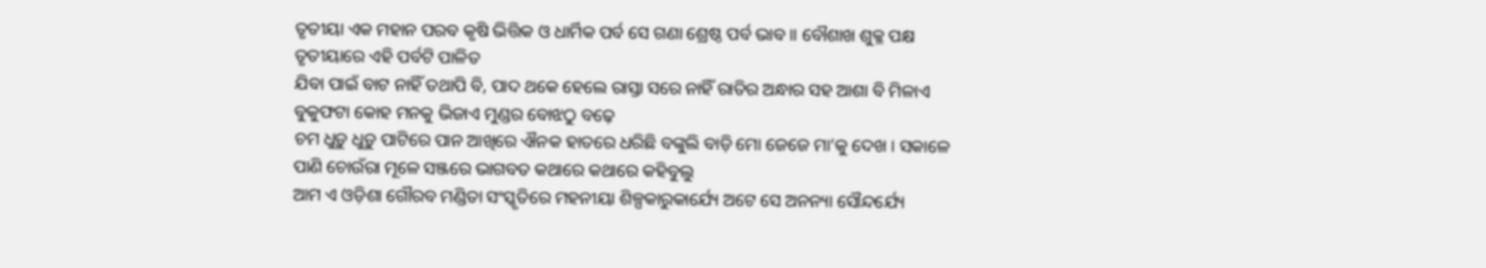ତୃତୀୟା ଏକ ମହାନ ପରବ କୃଷି ଭିତ୍ତିକ ଓ ଧାର୍ମିକ ପର୍ବ ସେ ଗଣା ଶ୍ରେଷ୍ଠ ପର୍ବ ଭାବ ॥ ବୌଶାଖ ଶୁକ୍ଳ ପକ୍ଷ ତୃତୀୟାରେ ଏହି ପର୍ବଟି ପାଳିତ
ଯିବା ପାଇଁ ବାଟ ନାହିଁ ତଥାପି ବି, ପାଦ ଥକେ ହେଲେ ରାସ୍ତା ସରେ ନାହିଁ ରାତିର ଅନ୍ଧାର ସହ ଆଶା ବି ମିଳାଏ ବୁକୁଫଟା କୋହ ମନକୁ ଭିଜାଏ ମୁଣ୍ଡର ବୋଝଠୁ ବଢ଼େ
ଚମ ଧୁଡ଼ୁ ଧୁଡ଼ୁ ପାଟିରେ ପାନ ଆଖିରେ ଐନକ ହାତରେ ଧରିଛି ବଙ୍କୁଲି ବାଡ଼ି ମୋ ଜେଜେ ମା’କୁ ଦେଖ । ସକାଳେ ପାଣି ଚୋଉଁରା ମୂଳେ ସଞ୍ଜରେ ଭାଗବତ କଥାରେ କଥାରେ କହିବୁଲୁ
ଆମ ଏ ଓଡ଼ିଶା ଗୌରବ ମଣ୍ଡିତା ସଂସ୍କୃତିରେ ମହନୀୟା ଶିଳ୍ପକାରୁକାର୍ଯ୍ୟେ ଅଟେ ସେ ଅନନ୍ୟା ସୌନ୍ଦର୍ଯ୍ୟେ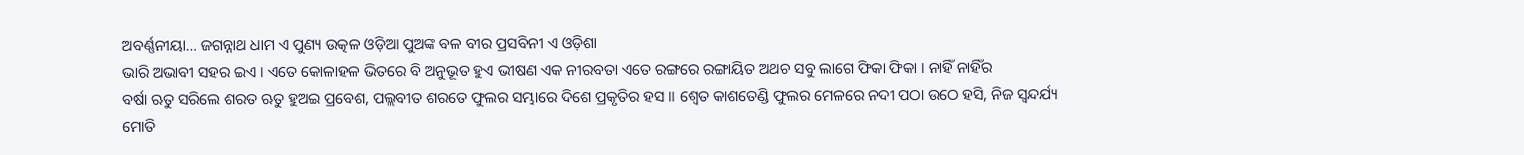ଅବର୍ଣ୍ଣନୀୟା… ଜଗନ୍ନାଥ ଧାମ ଏ ପୁଣ୍ୟ ଉତ୍କଳ ଓଡ଼ିଆ ପୁଅଙ୍କ ବଳ ବୀର ପ୍ରସବିନୀ ଏ ଓଡ଼ିଶା
ଭାରି ଅଭାବୀ ସହର ଇଏ । ଏତେ କୋଳାହଳ ଭିତରେ ବି ଅନୁଭୂତ ହୁଏ ଭୀଷଣ ଏକ ନୀରବତା ଏତେ ରଙ୍ଗରେ ରଙ୍ଗାୟିତ ଅଥଚ ସବୁ ଲାଗେ ଫିକା ଫିକା । ନାହିଁ ନାହିଁର
ବର୍ଷା ଋତୁ ସରିଲେ ଶରତ ଋତୁ ହୁଅଇ ପ୍ରବେଶ, ପଲ୍ଲବୀତ ଶରତେ ଫୁଲର ସମ୍ଭାରେ ଦିଶେ ପ୍ରକୃତିର ହସ ॥ ଶ୍ଵେତ କାଶତେଣ୍ଡି ଫୁଲର ମେଳରେ ନଦୀ ପଠା ଉଠେ ହସି, ନିଜ ସ୍ୱନ୍ଦର୍ଯ୍ୟ
ମୋତି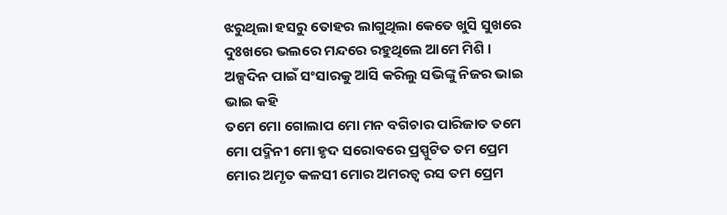ଝରୁଥିଲା ହସରୁ ତୋହର ଲାଗୁଥିଲା କେତେ ଖୁସି ସୁଖରେ ଦୁଃଖରେ ଭଲରେ ମନ୍ଦରେ ରହୁଥିଲେ ଆମେ ମିଶି । ଅଳ୍ପଦିନ ପାଇଁ ସଂସାରକୁ ଆସି କରିଲୁ ସଭିଙ୍କୁ ନିଜର ଭାଇ ଭାଇ କହି
ତମେ ମୋ ଗୋଲାପ ମୋ ମନ ବଗିଚାର ପାରିଜାତ ତମେ ମୋ ପଦ୍ମିନୀ ମୋ ହୃଦ ସରୋବରେ ପ୍ରସ୍ପୁଟିତ ତମ ପ୍ରେମ ମୋର ଅମୃତ କଳସୀ ମୋର ଅମରତ୍ୱ ରସ ତମ ପ୍ରେମ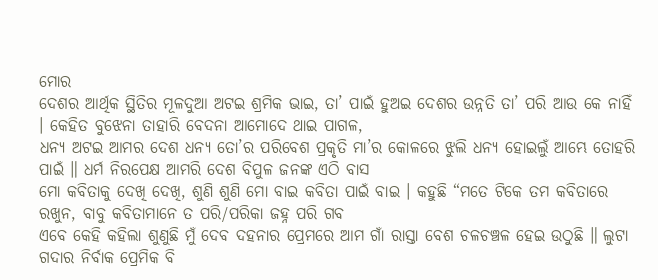ମୋର
ଦେଶର ଆର୍ଥିକ ସ୍ଥିତିର ମୂଳଦୁଆ ଅଟଇ ଶ୍ରମିକ ଭାଇ, ତା’ ପାଇଁ ହୁଅଇ ଦେଶର ଉନ୍ନତି ତା’ ପରି ଆଉ କେ ନାହିଁ । କେହିତ ବୁଝେନା ତାହାରି ବେଦନା ଆମୋଦେ ଥାଇ ପାଗଳ,
ଧନ୍ୟ ଅଟଇ ଆମର ଦେଶ ଧନ୍ୟ ତୋ’ର ପରିବେଶ ପ୍ରକୃତି ମା’ର କୋଳରେ ଝୁଲି ଧନ୍ୟ ହୋଇଲୁଁ ଆମ୍ଭେ ତୋହରି ପାଇଁ ॥ ଧର୍ମ ନିରପେକ୍ଷ ଆମରି ଦେଶ ବିପୁଳ ଜନଙ୍କ ଏଠି ବାସ
ମୋ କବିତାକୁ ଦେଖି ଦେଖି, ଶୁଣି ଶୁଣି ମୋ ବାଇ କବିତା ପାଇଁ ବାଇ । କହୁଛି “ମତେ ଟିକେ ତମ କବିତାରେ ରଖୁନ, ବାବୁ କବିତାମାନେ ତ ପରି/ପରିକା ଜହ୍ନ ପରି ଗବ
ଏବେ କେହି କହିଲା ଶୁଣୁଛି ମୁଁ ଦେବ ଦହନାର ପ୍ରେମରେ ଆମ ଗାଁ ରାସ୍ତା ବେଶ ଚଳଚଞ୍ଚଳ ହେଇ ଉଠୁଛି ॥ ଲୁଟା ଗଦାର ନିର୍ବାକ ପ୍ରେମିକ ବି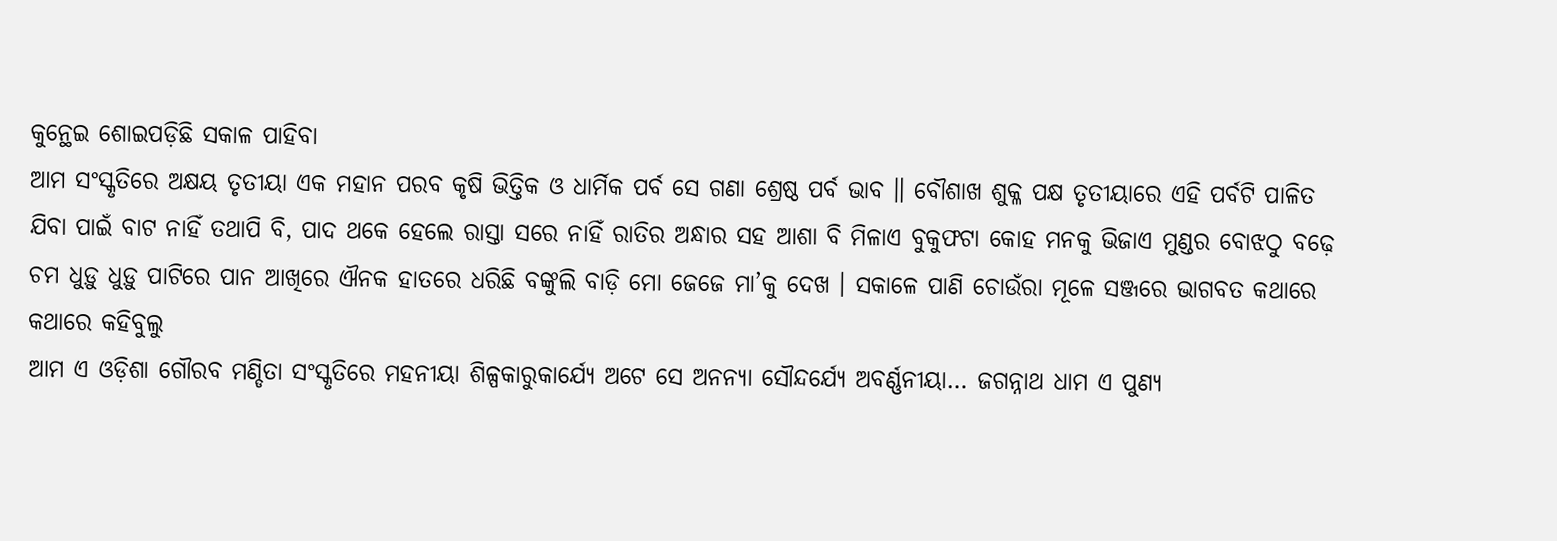କୁନ୍ଥେଇ ଶୋଇପଡ଼ିଛି ସକାଳ ପାହିବା
ଆମ ସଂସ୍କୃତିରେ ଅକ୍ଷୟ ତୃତୀୟା ଏକ ମହାନ ପରବ କୃଷି ଭିତ୍ତିକ ଓ ଧାର୍ମିକ ପର୍ବ ସେ ଗଣା ଶ୍ରେଷ୍ଠ ପର୍ବ ଭାବ ॥ ବୌଶାଖ ଶୁକ୍ଳ ପକ୍ଷ ତୃତୀୟାରେ ଏହି ପର୍ବଟି ପାଳିତ
ଯିବା ପାଇଁ ବାଟ ନାହିଁ ତଥାପି ବି, ପାଦ ଥକେ ହେଲେ ରାସ୍ତା ସରେ ନାହିଁ ରାତିର ଅନ୍ଧାର ସହ ଆଶା ବି ମିଳାଏ ବୁକୁଫଟା କୋହ ମନକୁ ଭିଜାଏ ମୁଣ୍ଡର ବୋଝଠୁ ବଢ଼େ
ଚମ ଧୁଡ଼ୁ ଧୁଡ଼ୁ ପାଟିରେ ପାନ ଆଖିରେ ଐନକ ହାତରେ ଧରିଛି ବଙ୍କୁଲି ବାଡ଼ି ମୋ ଜେଜେ ମା’କୁ ଦେଖ । ସକାଳେ ପାଣି ଚୋଉଁରା ମୂଳେ ସଞ୍ଜରେ ଭାଗବତ କଥାରେ କଥାରେ କହିବୁଲୁ
ଆମ ଏ ଓଡ଼ିଶା ଗୌରବ ମଣ୍ଡିତା ସଂସ୍କୃତିରେ ମହନୀୟା ଶିଳ୍ପକାରୁକାର୍ଯ୍ୟେ ଅଟେ ସେ ଅନନ୍ୟା ସୌନ୍ଦର୍ଯ୍ୟେ ଅବର୍ଣ୍ଣନୀୟା… ଜଗନ୍ନାଥ ଧାମ ଏ ପୁଣ୍ୟ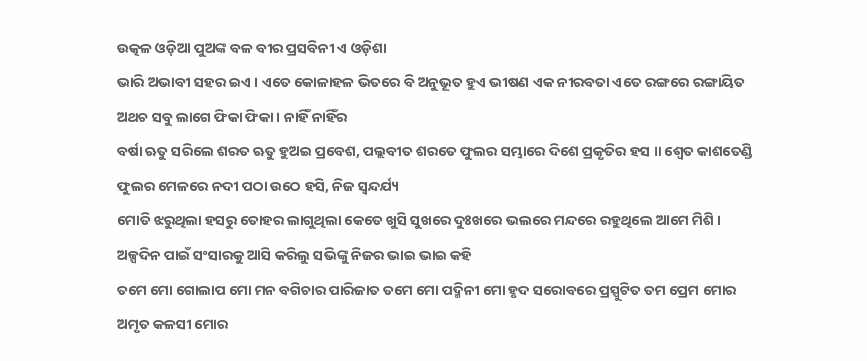ଉତ୍କଳ ଓଡ଼ିଆ ପୁଅଙ୍କ ବଳ ବୀର ପ୍ରସବିନୀ ଏ ଓଡ଼ିଶା
ଭାରି ଅଭାବୀ ସହର ଇଏ । ଏତେ କୋଳାହଳ ଭିତରେ ବି ଅନୁଭୂତ ହୁଏ ଭୀଷଣ ଏକ ନୀରବତା ଏତେ ରଙ୍ଗରେ ରଙ୍ଗାୟିତ ଅଥଚ ସବୁ ଲାଗେ ଫିକା ଫିକା । ନାହିଁ ନାହିଁର
ବର୍ଷା ଋତୁ ସରିଲେ ଶରତ ଋତୁ ହୁଅଇ ପ୍ରବେଶ, ପଲ୍ଲବୀତ ଶରତେ ଫୁଲର ସମ୍ଭାରେ ଦିଶେ ପ୍ରକୃତିର ହସ ॥ ଶ୍ଵେତ କାଶତେଣ୍ଡି ଫୁଲର ମେଳରେ ନଦୀ ପଠା ଉଠେ ହସି, ନିଜ ସ୍ୱନ୍ଦର୍ଯ୍ୟ
ମୋତି ଝରୁଥିଲା ହସରୁ ତୋହର ଲାଗୁଥିଲା କେତେ ଖୁସି ସୁଖରେ ଦୁଃଖରେ ଭଲରେ ମନ୍ଦରେ ରହୁଥିଲେ ଆମେ ମିଶି । ଅଳ୍ପଦିନ ପାଇଁ ସଂସାରକୁ ଆସି କରିଲୁ ସଭିଙ୍କୁ ନିଜର ଭାଇ ଭାଇ କହି
ତମେ ମୋ ଗୋଲାପ ମୋ ମନ ବଗିଚାର ପାରିଜାତ ତମେ ମୋ ପଦ୍ମିନୀ ମୋ ହୃଦ ସରୋବରେ ପ୍ରସ୍ପୁଟିତ ତମ ପ୍ରେମ ମୋର ଅମୃତ କଳସୀ ମୋର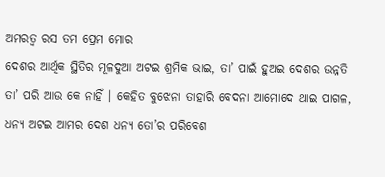ଅମରତ୍ୱ ରସ ତମ ପ୍ରେମ ମୋର
ଦେଶର ଆର୍ଥିକ ସ୍ଥିତିର ମୂଳଦୁଆ ଅଟଇ ଶ୍ରମିକ ଭାଇ, ତା’ ପାଇଁ ହୁଅଇ ଦେଶର ଉନ୍ନତି ତା’ ପରି ଆଉ କେ ନାହିଁ । କେହିତ ବୁଝେନା ତାହାରି ବେଦନା ଆମୋଦେ ଥାଇ ପାଗଳ,
ଧନ୍ୟ ଅଟଇ ଆମର ଦେଶ ଧନ୍ୟ ତୋ’ର ପରିବେଶ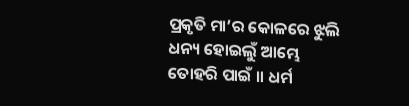ପ୍ରକୃତି ମା’ର କୋଳରେ ଝୁଲି ଧନ୍ୟ ହୋଇଲୁଁ ଆମ୍ଭେ ତୋହରି ପାଇଁ ॥ ଧର୍ମ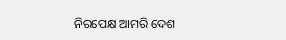ନିରପେକ୍ଷ ଆମରି ଦେଶ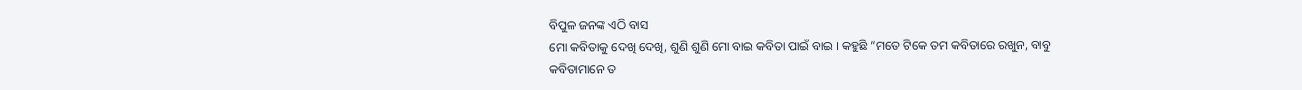ବିପୁଳ ଜନଙ୍କ ଏଠି ବାସ
ମୋ କବିତାକୁ ଦେଖି ଦେଖି, ଶୁଣି ଶୁଣି ମୋ ବାଇ କବିତା ପାଇଁ ବାଇ । କହୁଛି “ମତେ ଟିକେ ତମ କବିତାରେ ରଖୁନ, ବାବୁ କବିତାମାନେ ତ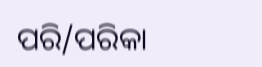ପରି/ପରିକା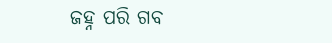ଜହ୍ନ ପରି ଗବ